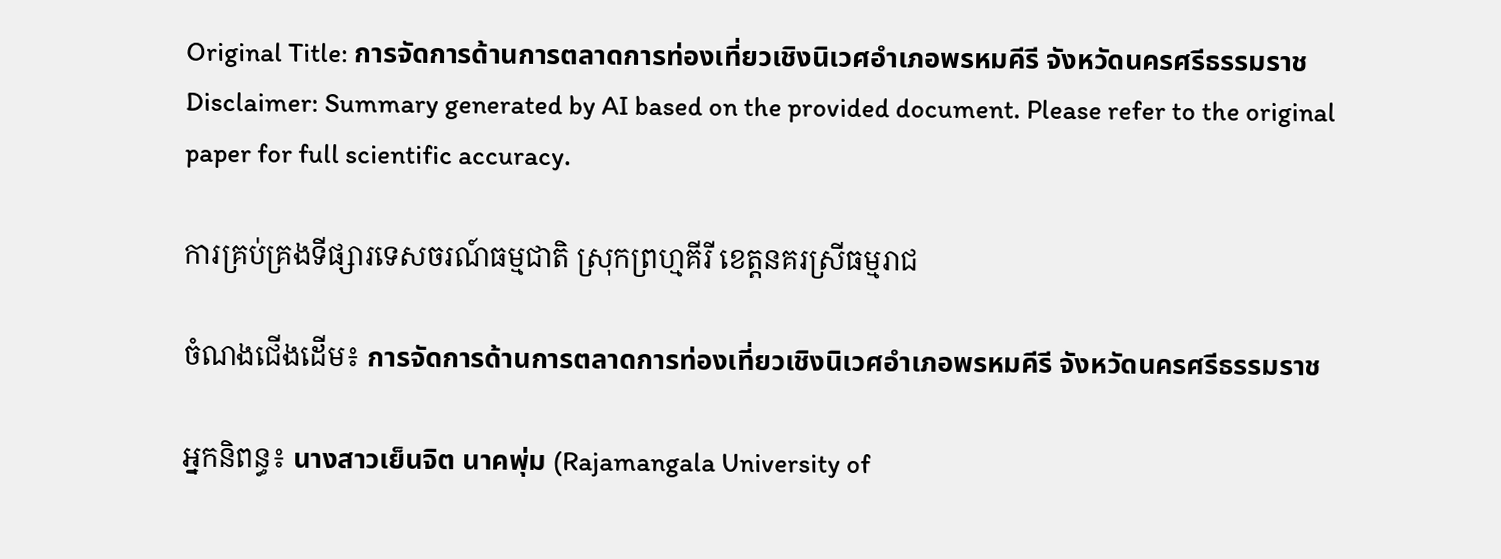Original Title: การจัดการด้านการตลาดการท่องเที่ยวเชิงนิเวศอำเภอพรหมคีรี จังหวัดนครศรีธรรมราช
Disclaimer: Summary generated by AI based on the provided document. Please refer to the original paper for full scientific accuracy.

ការគ្រប់គ្រងទីផ្សារទេសចរណ៍ធម្មជាតិ ស្រុកព្រហ្មគីរី ខេត្តនគរស្រីធម្មរាជ

ចំណងជើងដើម៖ การจัดการด้านการตลาดการท่องเที่ยวเชิงนิเวศอำเภอพรหมคีรี จังหวัดนครศรีธรรมราช

អ្នកនិពន្ធ៖ นางสาวเย็นจิต นาคพุ่ม (Rajamangala University of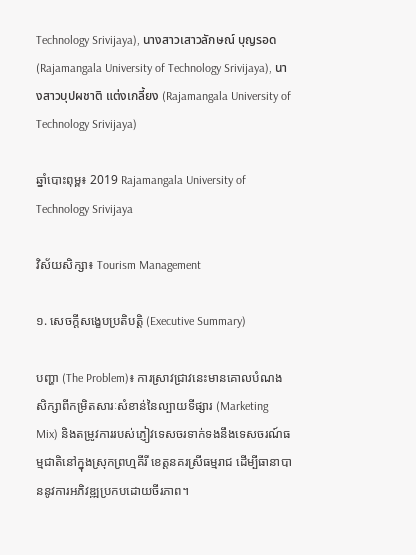Technology Srivijaya), นางสาวเสาวลักษณ์ บุญรอด (Rajamangala University of Technology Srivijaya), นางสาวบุปผชาติ แต่งเกลี้ยง (Rajamangala University of Technology Srivijaya)

ឆ្នាំបោះពុម្ព៖ 2019 Rajamangala University of Technology Srivijaya

វិស័យសិក្សា៖ Tourism Management

១. សេចក្តីសង្ខេបប្រតិបត្តិ (Executive Summary)

បញ្ហា (The Problem)៖ ការស្រាវជ្រាវនេះមានគោលបំណងសិក្សាពីកម្រិតសារៈសំខាន់នៃល្បាយទីផ្សារ (Marketing Mix) និងតម្រូវការរបស់ភ្ញៀវទេសចរទាក់ទងនឹងទេសចរណ៍ធម្មជាតិនៅក្នុងស្រុកព្រហ្មគីរី ខេត្តនគរស្រីធម្មរាជ ដើម្បីធានាបាននូវការអភិវឌ្ឍប្រកបដោយចីរភាព។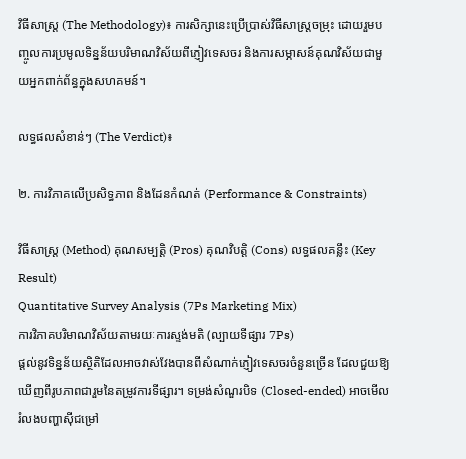វិធីសាស្ត្រ (The Methodology)៖ ការសិក្សានេះប្រើប្រាស់វិធីសាស្ត្រចម្រុះ ដោយរួមបញ្ចូលការប្រមូលទិន្នន័យបរិមាណវិស័យពីភ្ញៀវទេសចរ និងការសម្ភាសន៍គុណវិស័យជាមួយអ្នកពាក់ព័ន្ធក្នុងសហគមន៍។

លទ្ធផលសំខាន់ៗ (The Verdict)៖

២. ការវិភាគលើប្រសិទ្ធភាព និងដែនកំណត់ (Performance & Constraints)

វិធីសាស្ត្រ (Method) គុណសម្បត្តិ (Pros) គុណវិបត្តិ (Cons) លទ្ធផលគន្លឹះ (Key Result)
Quantitative Survey Analysis (7Ps Marketing Mix)
ការវិភាគបរិមាណវិស័យតាមរយៈការស្ទង់មតិ (ល្បាយទីផ្សារ 7Ps)
ផ្តល់នូវទិន្នន័យស្ថិតិដែលអាចវាស់វែងបានពីសំណាក់ភ្ញៀវទេសចរចំនួនច្រើន ដែលជួយឱ្យឃើញពីរូបភាពជារួមនៃតម្រូវការទីផ្សារ។ ទម្រង់សំណួរបិទ (Closed-ended) អាចមើលរំលងបញ្ហាស៊ីជម្រៅ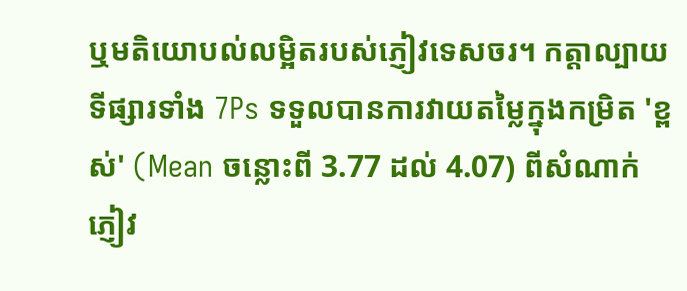ឬមតិយោបល់លម្អិតរបស់ភ្ញៀវទេសចរ។ កត្តាល្បាយទីផ្សារទាំង 7Ps ទទួលបានការវាយតម្លៃក្នុងកម្រិត 'ខ្ពស់' (Mean ចន្លោះពី 3.77 ដល់ 4.07) ពីសំណាក់ភ្ញៀវ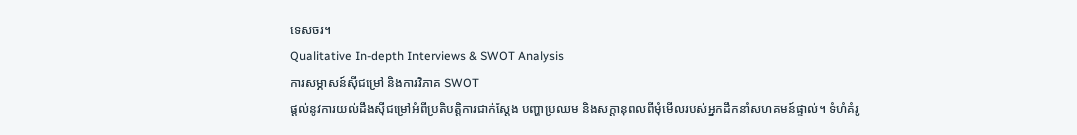ទេសចរ។
Qualitative In-depth Interviews & SWOT Analysis
ការសម្ភាសន៍ស៊ីជម្រៅ និងការវិភាគ SWOT
ផ្តល់នូវការយល់ដឹងស៊ីជម្រៅអំពីប្រតិបត្តិការជាក់ស្តែង បញ្ហាប្រឈម និងសក្តានុពលពីមុំមើលរបស់អ្នកដឹកនាំសហគមន៍ផ្ទាល់។ ទំហំគំរូ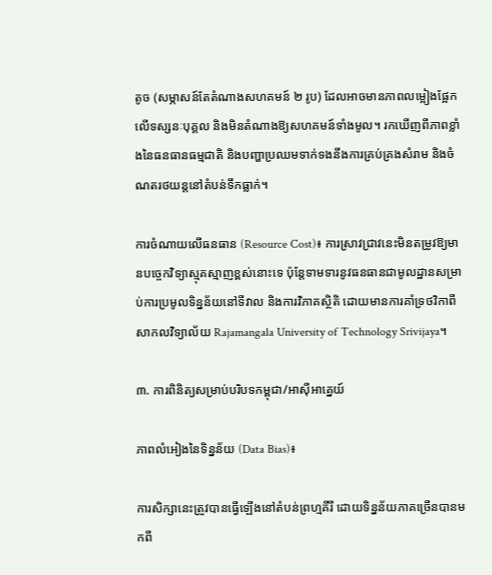តូច (សម្ភាសន៍តែតំណាងសហគមន៍ ២ រូប) ដែលអាចមានភាពលម្អៀងផ្អែកលើទស្សនៈបុគ្គល និងមិនតំណាងឱ្យសហគមន៍ទាំងមូល។ រកឃើញពីភាពខ្លាំងនៃធនធានធម្មជាតិ និងបញ្ហាប្រឈមទាក់ទងនឹងការគ្រប់គ្រងសំរាម និងចំណតរថយន្តនៅតំបន់ទឹកធ្លាក់។

ការចំណាយលើធនធាន (Resource Cost)៖ ការស្រាវជ្រាវនេះមិនតម្រូវឱ្យមានបច្ចេកវិទ្យាស្មុគស្មាញខ្ពស់នោះទេ ប៉ុន្តែទាមទារនូវធនធានជាមូលដ្ឋានសម្រាប់ការប្រមូលទិន្នន័យនៅទីវាល និងការវិភាគស្ថិតិ ដោយមានការគាំទ្រថវិកាពីសាកលវិទ្យាល័យ Rajamangala University of Technology Srivijaya។

៣. ការពិនិត្យសម្រាប់បរិបទកម្ពុជា/អាស៊ីអាគ្នេយ៍

ភាពលំអៀងនៃទិន្នន័យ (Data Bias)៖

ការសិក្សានេះត្រូវបានធ្វើឡើងនៅតំបន់ព្រហ្មគីរី ដោយទិន្នន័យភាគច្រើនបានមកពី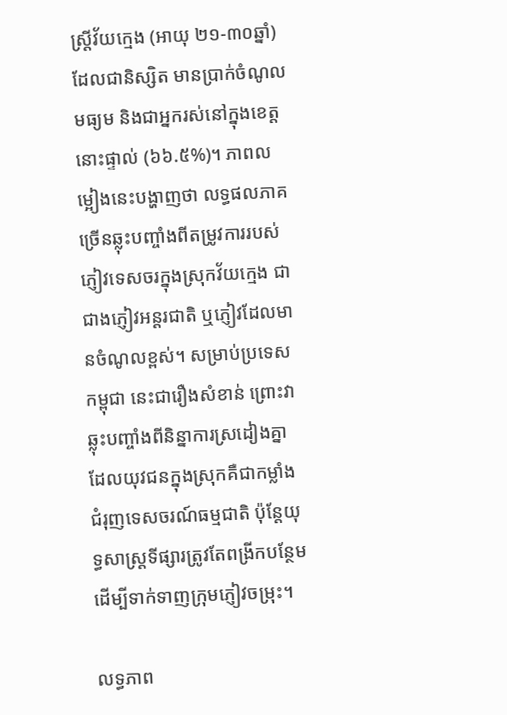ស្ត្រីវ័យក្មេង (អាយុ ២១-៣០ឆ្នាំ) ដែលជានិស្សិត មានប្រាក់ចំណូលមធ្យម និងជាអ្នករស់នៅក្នុងខេត្តនោះផ្ទាល់ (៦៦.៥%)។ ភាពលម្អៀងនេះបង្ហាញថា លទ្ធផលភាគច្រើនឆ្លុះបញ្ចាំងពីតម្រូវការរបស់ភ្ញៀវទេសចរក្នុងស្រុកវ័យក្មេង ជាជាងភ្ញៀវអន្តរជាតិ ឬភ្ញៀវដែលមានចំណូលខ្ពស់។ សម្រាប់ប្រទេសកម្ពុជា នេះជារឿងសំខាន់ ព្រោះវាឆ្លុះបញ្ចាំងពីនិន្នាការស្រដៀងគ្នាដែលយុវជនក្នុងស្រុកគឺជាកម្លាំងជំរុញទេសចរណ៍ធម្មជាតិ ប៉ុន្តែយុទ្ធសាស្ត្រទីផ្សារត្រូវតែពង្រីកបន្ថែមដើម្បីទាក់ទាញក្រុមភ្ញៀវចម្រុះ។

លទ្ធភាព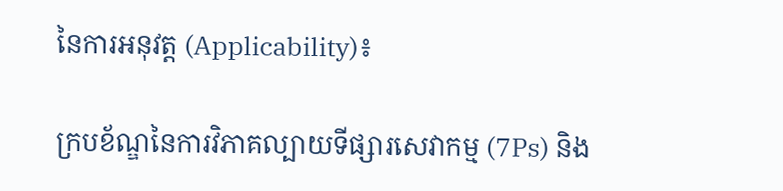នៃការអនុវត្ត (Applicability)៖

ក្របខ័ណ្ឌនៃការវិភាគល្បាយទីផ្សារសេវាកម្ម (7Ps) និង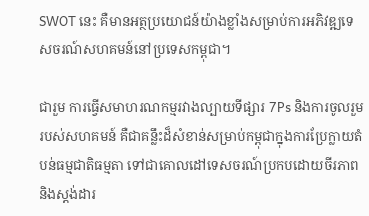SWOT នេះ គឺមានអត្ថប្រយោជន៍យ៉ាងខ្លាំងសម្រាប់ការអភិវឌ្ឍទេសចរណ៍សហគមន៍នៅប្រទេសកម្ពុជា។

ជារួម ការធ្វើសមាហរណកម្មរវាងល្បាយទីផ្សារ 7Ps និងការចូលរួមរបស់សហគមន៍ គឺជាគន្លឹះដ៏សំខាន់សម្រាប់កម្ពុជាក្នុងការប្រែក្លាយតំបន់ធម្មជាតិធម្មតា ទៅជាគោលដៅទេសចរណ៍ប្រកបដោយចីរភាព និងស្តង់ដារ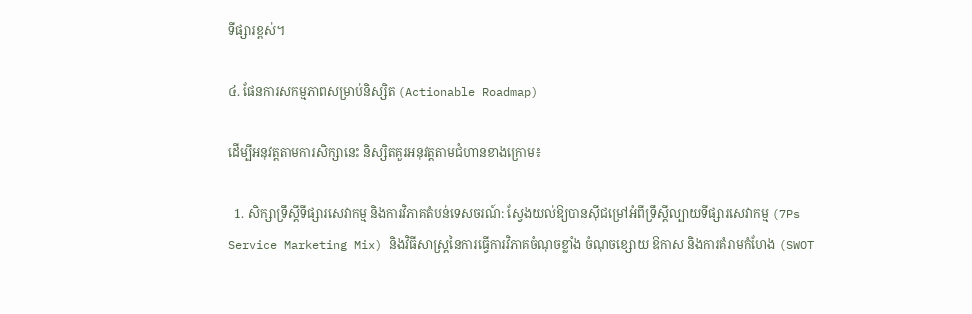ទីផ្សារខ្ពស់។

៤. ផែនការសកម្មភាពសម្រាប់និស្សិត (Actionable Roadmap)

ដើម្បីអនុវត្តតាមការសិក្សានេះ និស្សិតគួរអនុវត្តតាមជំហានខាងក្រោម៖

  1. សិក្សាទ្រឹស្តីទីផ្សារសេវាកម្ម និងការវិភាគតំបន់ទេសចរណ៍: ស្វែងយល់ឱ្យបានស៊ីជម្រៅអំពីទ្រឹស្តីល្បាយទីផ្សារសេវាកម្ម (7Ps Service Marketing Mix) និងវិធីសាស្ត្រនៃការធ្វើការវិភាគចំណុចខ្លាំង ចំណុចខ្សោយ ឱកាស និងការគំរាមកំហែង (SWOT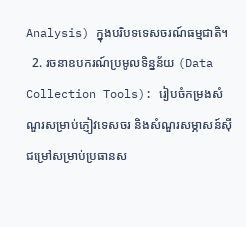Analysis) ក្នុងបរិបទទេសចរណ៍ធម្មជាតិ។
  2. រចនាឧបករណ៍ប្រមូលទិន្នន័យ (Data Collection Tools): រៀបចំកម្រងសំណួរសម្រាប់ភ្ញៀវទេសចរ និងសំណួរសម្ភាសន៍ស៊ីជម្រៅសម្រាប់ប្រធានស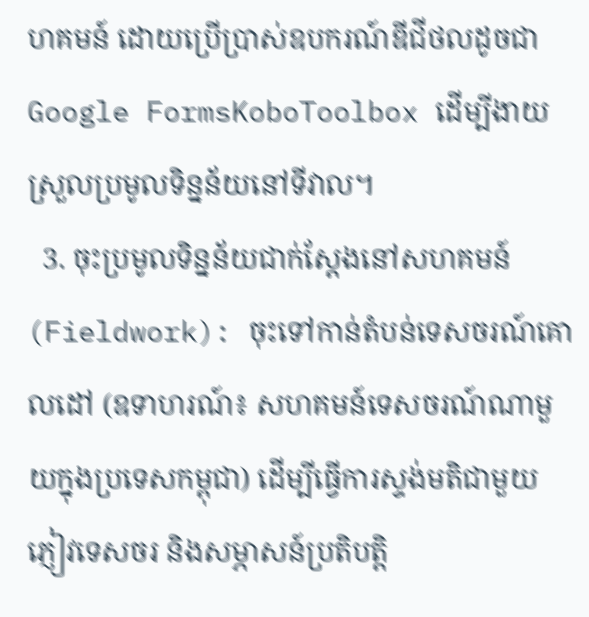ហគមន៍ ដោយប្រើប្រាស់ឧបករណ៍ឌីជីថលដូចជា Google FormsKoboToolbox ដើម្បីងាយស្រួលប្រមូលទិន្នន័យនៅទីវាល។
  3. ចុះប្រមូលទិន្នន័យជាក់ស្តែងនៅសហគមន៍ (Fieldwork): ចុះទៅកាន់តំបន់ទេសចរណ៍គោលដៅ (ឧទាហរណ៍៖ សហគមន៍ទេសចរណ៍ណាមួយក្នុងប្រទេសកម្ពុជា) ដើម្បីធ្វើការស្ទង់មតិជាមួយភ្ញៀវទេសចរ និងសម្ភាសន៍ប្រតិបត្តិ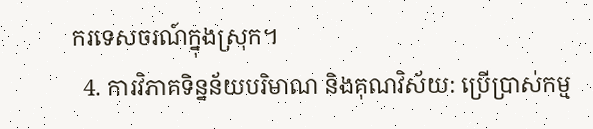ករទេសចរណ៍ក្នុងស្រុក។
  4. ការវិភាគទិន្នន័យបរិមាណ និងគុណវិស័យ: ប្រើប្រាស់កម្ម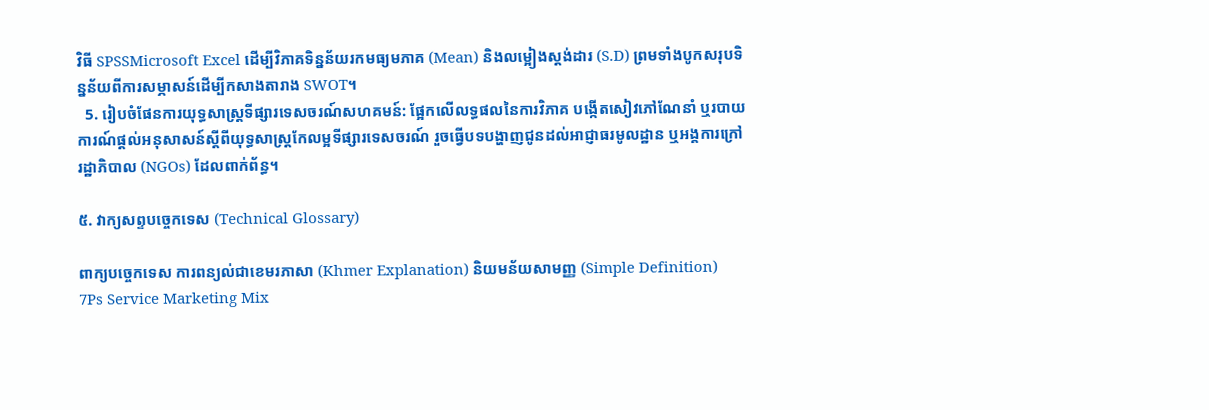វិធី SPSSMicrosoft Excel ដើម្បីវិភាគទិន្នន័យរកមធ្យមភាគ (Mean) និងលម្អៀងស្តង់ដារ (S.D) ព្រមទាំងបូកសរុបទិន្នន័យពីការសម្ភាសន៍ដើម្បីកសាងតារាង SWOT។
  5. រៀបចំផែនការយុទ្ធសាស្ត្រទីផ្សារទេសចរណ៍សហគមន៍: ផ្អែកលើលទ្ធផលនៃការវិភាគ បង្កើតសៀវភៅណែនាំ ឬរបាយការណ៍ផ្តល់អនុសាសន៍ស្តីពីយុទ្ធសាស្ត្រកែលម្អទីផ្សារទេសចរណ៍ រួចធ្វើបទបង្ហាញជូនដល់អាជ្ញាធរមូលដ្ឋាន ឬអង្គការក្រៅរដ្ឋាភិបាល (NGOs) ដែលពាក់ព័ន្ធ។

៥. វាក្យសព្ទបច្ចេកទេស (Technical Glossary)

ពាក្យបច្ចេកទេស ការពន្យល់ជាខេមរភាសា (Khmer Explanation) និយមន័យសាមញ្ញ (Simple Definition)
7Ps Service Marketing Mix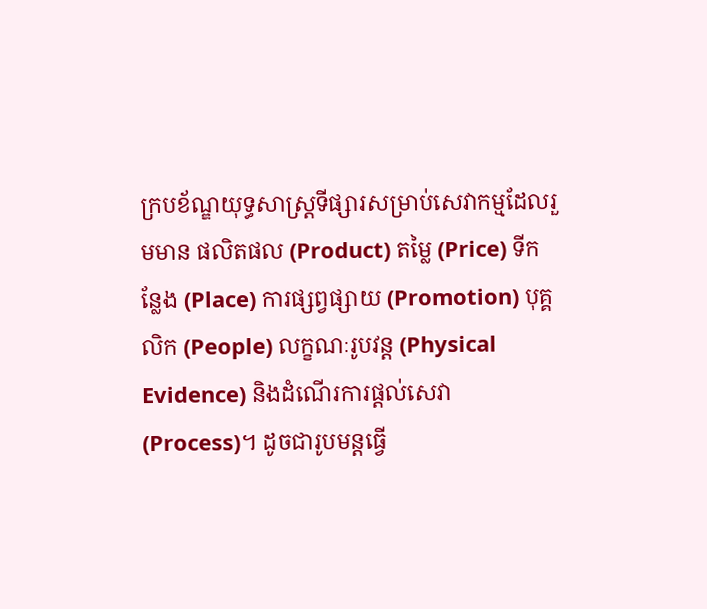ក្របខ័ណ្ឌយុទ្ធសាស្ត្រទីផ្សារសម្រាប់សេវាកម្មដែលរួមមាន ផលិតផល (Product) តម្លៃ (Price) ទីកន្លែង (Place) ការផ្សព្វផ្សាយ (Promotion) បុគ្គលិក (People) លក្ខណៈរូបវន្ត (Physical Evidence) និងដំណើរការផ្ដល់សេវា (Process)។ ដូចជារូបមន្តធ្វើ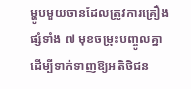ម្ហូបមួយចានដែលត្រូវការគ្រឿងផ្សំទាំង ៧ មុខចម្រុះបញ្ចូលគ្នា ដើម្បីទាក់ទាញឱ្យអតិថិជន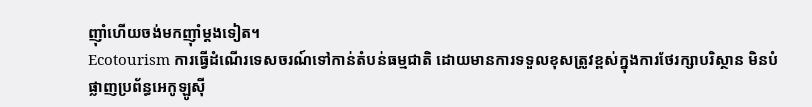ញ៉ាំហើយចង់មកញ៉ាំម្តងទៀត។
Ecotourism ការធ្វើដំណើរទេសចរណ៍ទៅកាន់តំបន់ធម្មជាតិ ដោយមានការទទួលខុសត្រូវខ្ពស់ក្នុងការថែរក្សាបរិស្ថាន មិនបំផ្លាញប្រព័ន្ធអេកូឡូស៊ី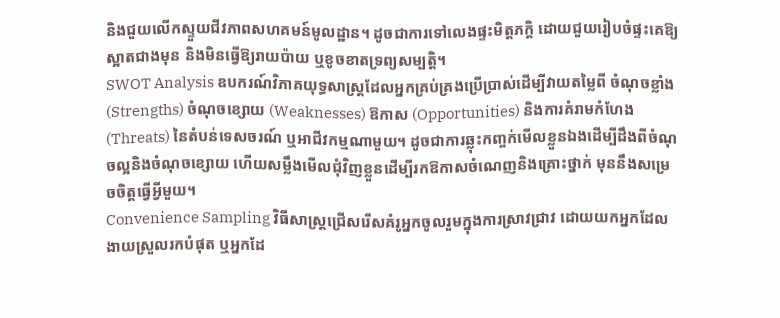និងជួយលើកស្ទួយជីវភាពសហគមន៍មូលដ្ឋាន។ ដូចជាការទៅលេងផ្ទះមិត្តភក្តិ ដោយជួយរៀបចំផ្ទះគេឱ្យស្អាតជាងមុន និងមិនធ្វើឱ្យរាយប៉ាយ ឬខូចខាតទ្រព្យសម្បត្តិ។
SWOT Analysis ឧបករណ៍វិភាគយុទ្ធសាស្ត្រដែលអ្នកគ្រប់គ្រងប្រើប្រាស់ដើម្បីវាយតម្លៃពី ចំណុចខ្លាំង (Strengths) ចំណុចខ្សោយ (Weaknesses) ឱកាស (Opportunities) និងការគំរាមកំហែង (Threats) នៃតំបន់ទេសចរណ៍ ឬអាជីវកម្មណាមួយ។ ដូចជាការឆ្លុះកញ្ចក់មើលខ្លួនឯងដើម្បីដឹងពីចំណុចល្អនិងចំណុចខ្សោយ ហើយសម្លឹងមើលជុំវិញខ្លួនដើម្បីរកឱកាសចំណេញនិងគ្រោះថ្នាក់ មុននឹងសម្រេចចិត្តធ្វើអ្វីមួយ។
Convenience Sampling វិធីសាស្ត្រជ្រើសរើសគំរូអ្នកចូលរួមក្នុងការស្រាវជ្រាវ ដោយយកអ្នកដែលងាយស្រួលរកបំផុត ឬអ្នកដែ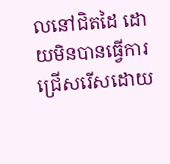លនៅជិតដៃ ដោយមិនបានធ្វើការជ្រើសរើសដោយ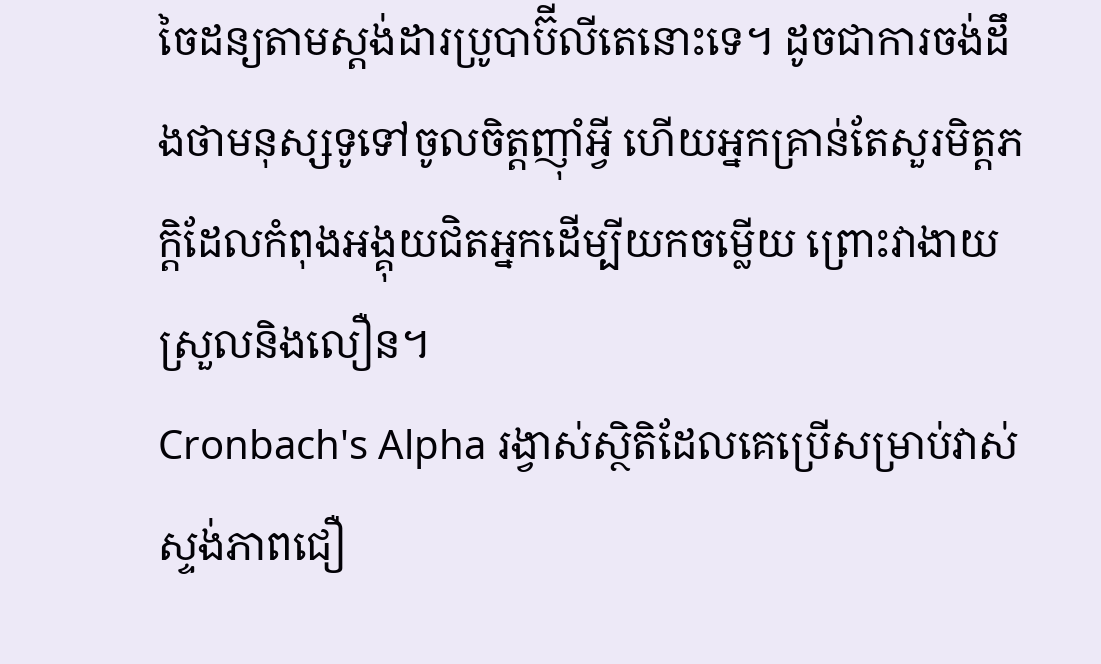ចៃដន្យតាមស្តង់ដារប្រូបាប៊ីលីតេនោះទេ។ ដូចជាការចង់ដឹងថាមនុស្សទូទៅចូលចិត្តញ៉ាំអ្វី ហើយអ្នកគ្រាន់តែសួរមិត្តភក្តិដែលកំពុងអង្គុយជិតអ្នកដើម្បីយកចម្លើយ ព្រោះវាងាយស្រួលនិងលឿន។
Cronbach's Alpha រង្វាស់ស្ថិតិដែលគេប្រើសម្រាប់វាស់ស្ទង់ភាពជឿ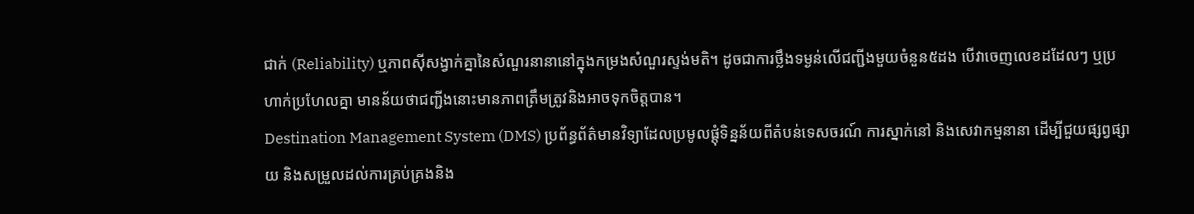ជាក់ (Reliability) ឬភាពស៊ីសង្វាក់គ្នានៃសំណួរនានានៅក្នុងកម្រងសំណួរស្ទង់មតិ។ ដូចជាការថ្លឹងទម្ងន់លើជញ្ជីងមួយចំនួន៥ដង បើវាចេញលេខដដែលៗ ឬប្រហាក់ប្រហែលគ្នា មានន័យថាជញ្ជីងនោះមានភាពត្រឹមត្រូវនិងអាចទុកចិត្តបាន។
Destination Management System (DMS) ប្រព័ន្ធព័ត៌មានវិទ្យាដែលប្រមូលផ្តុំទិន្នន័យពីតំបន់ទេសចរណ៍ ការស្នាក់នៅ និងសេវាកម្មនានា ដើម្បីជួយផ្សព្វផ្សាយ និងសម្រួលដល់ការគ្រប់គ្រងនិង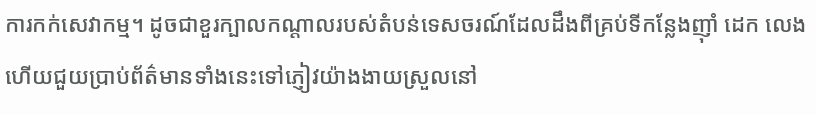ការកក់សេវាកម្ម។ ដូចជាខួរក្បាលកណ្តាលរបស់តំបន់ទេសចរណ៍ដែលដឹងពីគ្រប់ទីកន្លែងញ៉ាំ ដេក លេង ហើយជួយប្រាប់ព័ត៌មានទាំងនេះទៅភ្ញៀវយ៉ាងងាយស្រួលនៅ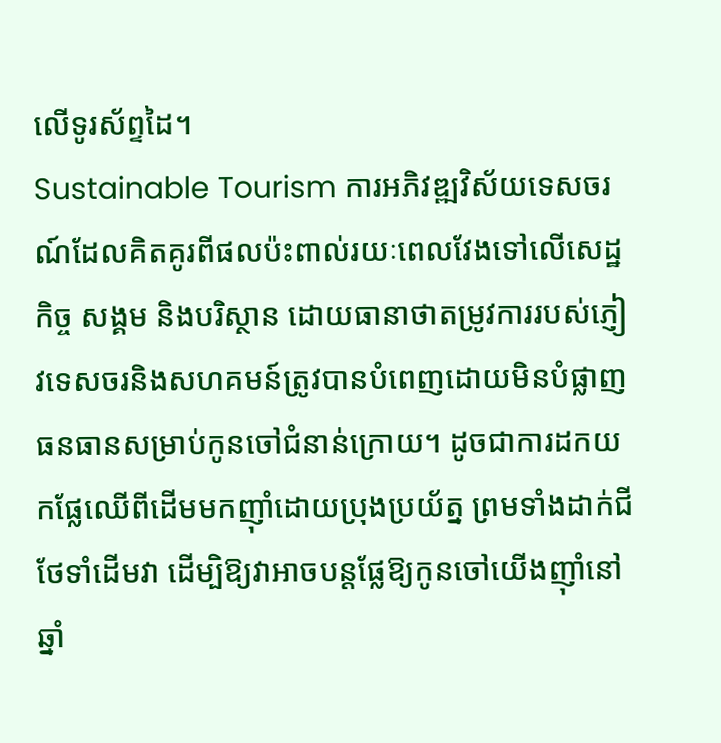លើទូរស័ព្ទដៃ។
Sustainable Tourism ការអភិវឌ្ឍវិស័យទេសចរណ៍ដែលគិតគូរពីផលប៉ះពាល់រយៈពេលវែងទៅលើសេដ្ឋកិច្ច សង្គម និងបរិស្ថាន ដោយធានាថាតម្រូវការរបស់ភ្ញៀវទេសចរនិងសហគមន៍ត្រូវបានបំពេញដោយមិនបំផ្លាញធនធានសម្រាប់កូនចៅជំនាន់ក្រោយ។ ដូចជាការដកយកផ្លែឈើពីដើមមកញ៉ាំដោយប្រុងប្រយ័ត្ន ព្រមទាំងដាក់ជីថែទាំដើមវា ដើម្បិឱ្យវាអាចបន្តផ្លែឱ្យកូនចៅយើងញ៉ាំនៅឆ្នាំ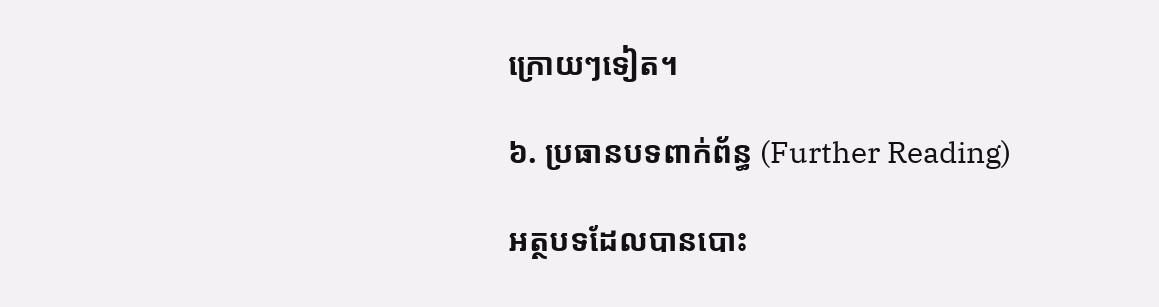ក្រោយៗទៀត។

៦. ប្រធានបទពាក់ព័ន្ធ (Further Reading)

អត្ថបទដែលបានបោះ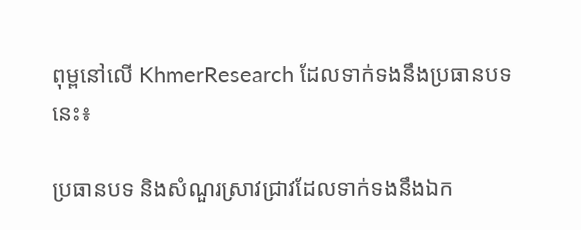ពុម្ពនៅលើ KhmerResearch ដែលទាក់ទងនឹងប្រធានបទនេះ៖

ប្រធានបទ និងសំណួរស្រាវជ្រាវដែលទាក់ទងនឹងឯក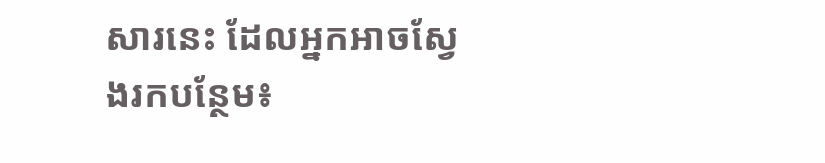សារនេះ ដែលអ្នកអាចស្វែងរកបន្ថែម៖